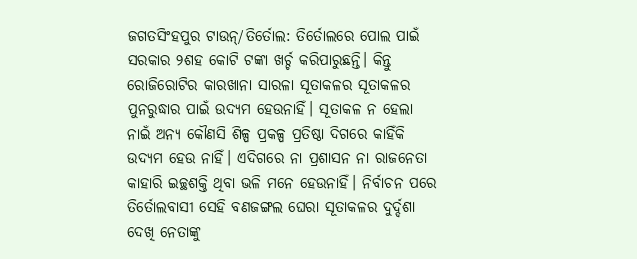ଜଗତସିଂହପୁର ଟାଉନ୍/ତିର୍ତୋଲ: ତିର୍ତୋଲରେ ପୋଲ ପାଇଁ ସରକାର ୨ଶହ କୋଟି ଟଙ୍କା ଖର୍ଚ୍ଚ କରିପାରୁଛନ୍ତି। କିନ୍ତୁ ରୋଜିରୋଟିର କାରଖାନା ସାରଳା ସୂତାକଳର ସୂତାକଳର ପୁନରୁଦ୍ଧାର ପାଇଁ ଉଦ୍ୟମ ହେଉନାହିଁ। ସୂତାକଳ ନ ହେଲା ନାଇଁ ଅନ୍ୟ କୌଣସି ଶିଳ୍ପ ପ୍ରକଳ୍ପ ପ୍ରତିଷ୍ଠା ଦିଗରେ କାହିଁକି ଉଦ୍ୟମ ହେଉ ନାହିଁ। ଏଦିଗରେ ନା ପ୍ରଶାସନ ନା ରାଜନେତା କାହାରି ଇଚ୍ଛଶକ୍ତି ଥିବା ଭଳି ମନେ ହେଉନାହିଁ। ନିର୍ବାଚନ ପରେ ତିର୍ତୋଲବାସୀ ସେହି ବଣଜଙ୍ଗଲ ଘେରା ସୂତାକଳର ଦୁର୍ଦ୍ଦଶା ଦେଖି ନେତାଙ୍କୁ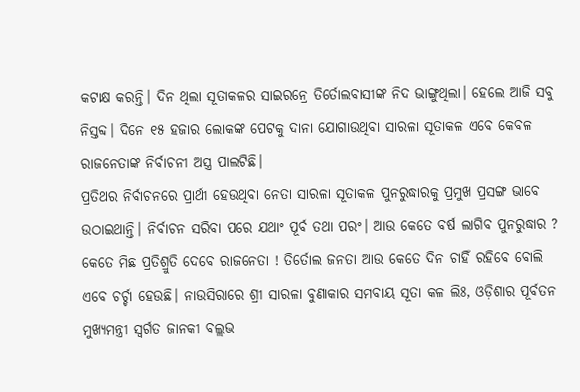କଟାକ୍ଷ କରନ୍ତି। ଦିନ ଥିଲା ସୂତାକଳର ସାଇରନ୍ରେ ତିର୍ତୋଲବାସୀଙ୍କ ନିଦ ଭାଙ୍ଗୁଥିଲା। ହେଲେ ଆଜି ସବୁ ନିସ୍ତବ୍ଦ। ଦିନେ ୧୫ ହଜାର ଲୋକଙ୍କ ପେଟକୁ ଦାନା ଯୋଗାଉଥିବା ସାରଳା ସୂତାକଳ ଏବେ କେବଳ ରାଜନେତାଙ୍କ ନିର୍ବାଚନୀ ଅସ୍ତ୍ର ପାଲଟିଛି।
ପ୍ରତିଥର ନିର୍ବାଚନରେ ପ୍ରାର୍ଥୀ ହେଉଥିବା ନେତା ସାରଳା ସୂତାକଳ ପୁନରୁଦ୍ଧାରକୁ ପ୍ରମୁଖ ପ୍ରସଙ୍ଗ ଭାବେ ଉଠାଇଥାନ୍ତି। ନିର୍ବାଚନ ସରିବା ପରେ ଯଥାଂ ପୂର୍ବ ତଥା ପରଂ। ଆଉ କେତେ ବର୍ଷ ଲାଗିବ ପୁନରୁଦ୍ଧାର ? କେତେ ମିଛ ପ୍ରତିଶ୍ରୁତି ଦେବେ ରାଜନେତା ! ତିର୍ତୋଲ ଜନତା ଆଉ କେତେ ଦିନ ଚାହିଁ ରହିବେ ବୋଲି ଏବେ ଚର୍ଚ୍ଚା ହେଉଛି। ନାଉସିରାରେ ଶ୍ରୀ ସାରଳା ବୁଣାକାର ସମବାୟ ସୂତା କଳ ଲିଃ, ଓଡ଼ିଶାର ପୂର୍ବତନ ମୁଖ୍ୟମନ୍ତ୍ରୀ ସ୍ବର୍ଗତ ଜାନକୀ ବଲ୍ଲଭ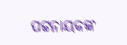ପଟ୍ଟନାୟକଙ୍କ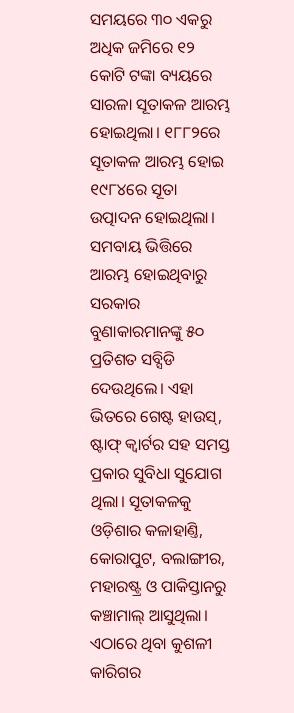ସମୟରେ ୩୦ ଏକରୁ ଅଧିକ ଜମିରେ ୧୨ କୋଟି ଟଙ୍କା ବ୍ୟୟରେ ସାରଳା ସୂତାକଳ ଆରମ୍ଭ ହୋଇଥିଲା। ୧୮୮୨ରେ ସୂତାକଳ ଆରମ୍ଭ ହୋଇ ୧୯୮୪ରେ ସୂତା ଉତ୍ପାଦନ ହୋଇଥିଲା। ସମବାୟ ଭିତ୍ତିରେ ଆରମ୍ଭ ହୋଇଥିବାରୁ ସରକାର ବୁଣାକାରମାନଙ୍କୁ ୫୦ ପ୍ରତିଶତ ସବ୍ସିଡି ଦେଉଥିଲେ। ଏହା ଭିତରେ ଗେଷ୍ଟ ହାଉସ୍, ଷ୍ଟାଫ୍ କ୍ବାର୍ଟର ସହ ସମସ୍ତ ପ୍ରକାର ସୁବିଧା ସୁଯୋଗ ଥିଲା। ସୂତାକଳକୁ ଓଡ଼ିଶାର କଳାହାଣ୍ତି, କୋରାପୁଟ, ବଲାଙ୍ଗୀର, ମହାରଷ୍ଟ୍ର ଓ ପାକିସ୍ତାନରୁ କଞ୍ଚାମାଲ୍ ଆସୁଥିଲା। ଏଠାରେ ଥିବା କୁଶଳୀ କାରିଗର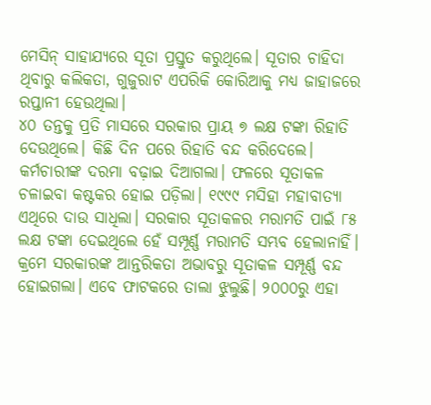ମେସିନ୍ ସାହାଯ୍ୟରେ ସୂତା ପ୍ରସ୍ତୁତ କରୁଥିଲେ। ସୂତାର ଚାହିଦା ଥିବାରୁ କଲିକତା, ଗୁଜୁରାଟ ଏପରିକି କୋରିଆକୁ ମଧ୍ୟ ଜାହାଜରେ ରପ୍ତାନୀ ହେଉଥିଲା।
୪୦ ତନ୍ତକୁ ପ୍ରତି ମାସରେ ସରକାର ପ୍ରାୟ ୭ ଲକ୍ଷ ଟଙ୍କା ରିହାତି ଦେଉଥିଲେ। କିଛି ଦିନ ପରେ ରିହାତି ବନ୍ଦ କରିଦେଲେ। କର୍ମଚାରୀଙ୍କ ଦରମା ବଢ଼ାଇ ଦିଆଗଲା। ଫଳରେ ସୂତାକଳ ଚଳାଇବା କଷ୍ଟକର ହୋଇ ପଡ଼ିଲା। ୧୯୯୯ ମସିହା ମହାବାତ୍ୟା ଏଥିରେ ଦାଉ ସାଧିଲା। ସରକାର ସୂତାକଳର ମରାମତି ପାଇଁ ୮୫ ଲକ୍ଷ ଟଙ୍କା ଦେଇଥିଲେ ହେଁ ସମ୍ପୂର୍ଣ୍ଣ ମରାମତି ସମ୍ଭବ ହେଲାନାହିଁ। କ୍ରମେ ସରକାରଙ୍କ ଆନ୍ତରିକତା ଅଭାବରୁ ସୂତାକଳ ସମ୍ପୂର୍ଣ୍ଣ ବନ୍ଦ ହୋଇଗଲା। ଏବେ ଫାଟକରେ ତାଲା ଝୁଲୁଛି। ୨୦୦୦ରୁ ଏହା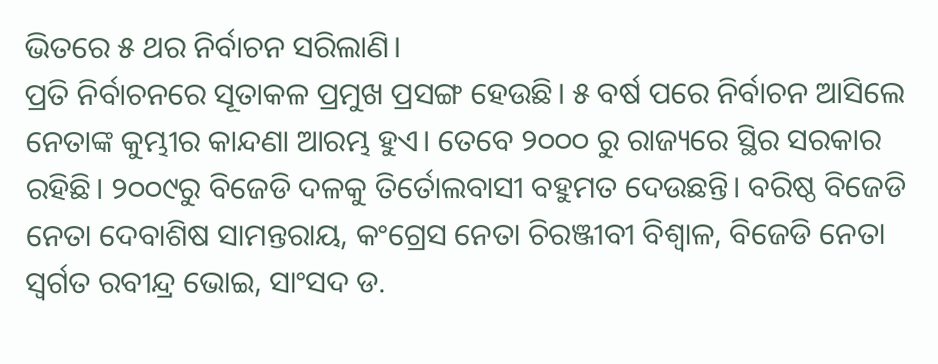ଭିତରେ ୫ ଥର ନିର୍ବାଚନ ସରିଲାଣି।
ପ୍ରତି ନିର୍ବାଚନରେ ସୂତାକଳ ପ୍ରମୁଖ ପ୍ରସଙ୍ଗ ହେଉଛି। ୫ ବର୍ଷ ପରେ ନିର୍ବାଚନ ଆସିଲେ ନେତାଙ୍କ କୁମ୍ଭୀର କାନ୍ଦଣା ଆରମ୍ଭ ହୁଏ। ତେବେ ୨୦୦୦ ରୁ ରାଜ୍ୟରେ ସ୍ଥିର ସରକାର ରହିଛି। ୨୦୦୯ରୁ ବିଜେଡି ଦଳକୁ ତିର୍ତୋଲବାସୀ ବହୁମତ ଦେଉଛନ୍ତି। ବରିଷ୍ଠ ବିଜେଡି ନେତା ଦେବାଶିଷ ସାମନ୍ତରାୟ, କଂଗ୍ରେସ ନେତା ଚିରଞ୍ଜୀବୀ ବିଶ୍ବାଳ, ବିଜେଡି ନେତା ସ୍ବର୍ଗତ ରବୀନ୍ଦ୍ର ଭୋଇ, ସାଂସଦ ଡ.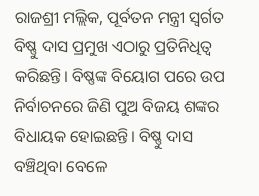ରାଜଶ୍ରୀ ମଲ୍ଲିକ, ପୂର୍ବତନ ମନ୍ତ୍ରୀ ସ୍ବର୍ଗତ ବିଷ୍ଣୁ ଦାସ ପ୍ରମୁଖ ଏଠାରୁ ପ୍ରତିନିଧିତ୍ବ କରିଛନ୍ତି। ବିଷ୍ଣଙ୍କ ବିୟୋଗ ପରେ ଉପ ନିର୍ବାଚନରେ ଜିଣି ପୁଅ ବିଜୟ ଶଙ୍କର ବିଧାୟକ ହୋଇଛନ୍ତି। ବିଷ୍ଣୁ ଦାସ ବଞ୍ଚିଥିବା ବେଳେ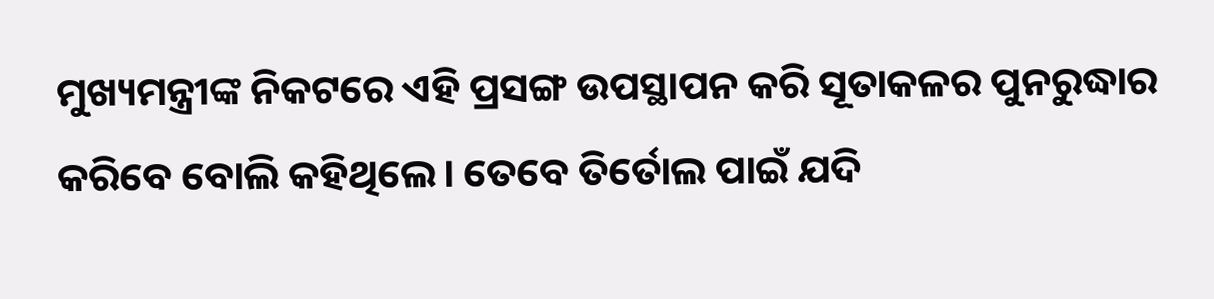ମୁଖ୍ୟମନ୍ତ୍ରୀଙ୍କ ନିକଟରେ ଏହି ପ୍ରସଙ୍ଗ ଉପସ୍ଥାପନ କରି ସୂତାକଳର ପୁନରୁଦ୍ଧାର କରିବେ ବୋଲି କହିଥିଲେ। ତେବେ ତିର୍ତୋଲ ପାଇଁ ଯଦି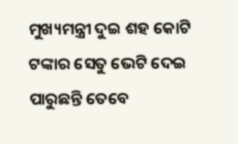ମୁଖ୍ୟମନ୍ତ୍ରୀ ଦୁଇ ଶହ କୋଟି ଟଙ୍କାର ସେତୁ ଭେଟି ଦେଇ ପାରୁଛନ୍ତି ତେବେ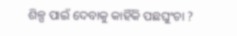ଶିଳ୍ପ ପାଇଁ ଦେବାକୁ କାହିଁକି ପଛଘୁଂଚା ?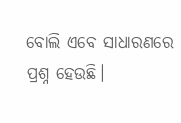ବୋଲି ଏବେ ସାଧାରଣରେ ପ୍ରଶ୍ନ ହେଉଛି।